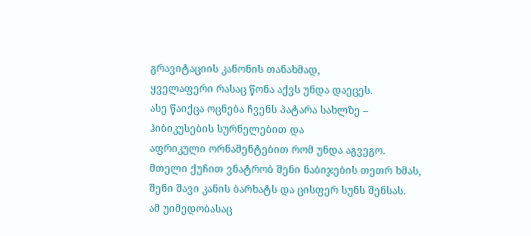გრავიტაციის კანონის თანახმად,
ყველაფერი რასაც წონა აქვს უნდა დაეცეს.
ასე წაიქცა ოცნება ჩვენს პატარა სახლზე –
ჰიბიკუსების სურნელებით და
აფრიკული ორნამენტებით რომ უნდა აგვეგო.
მთელი ქუჩით ვნატრობ შენი ნაბიჯების თეთრ ხმას,
შენი შავი კანის ბარხატს და ცისფერ სუნს შენსას.
ამ უიმედობასაც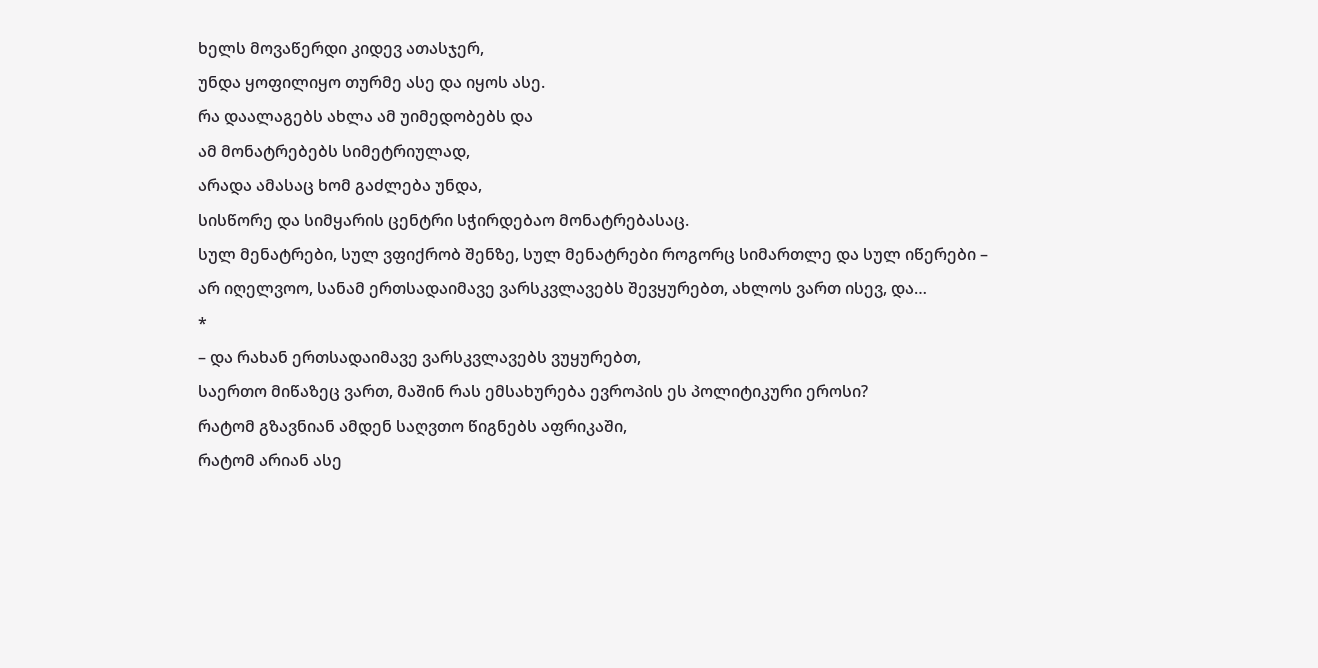ხელს მოვაწერდი კიდევ ათასჯერ,
უნდა ყოფილიყო თურმე ასე და იყოს ასე.
რა დაალაგებს ახლა ამ უიმედობებს და
ამ მონატრებებს სიმეტრიულად,
არადა ამასაც ხომ გაძლება უნდა,
სისწორე და სიმყარის ცენტრი სჭირდებაო მონატრებასაც.
სულ მენატრები, სულ ვფიქრობ შენზე, სულ მენატრები როგორც სიმართლე და სულ იწერები – არ იღელვოო, სანამ ერთსადაიმავე ვარსკვლავებს შევყურებთ, ახლოს ვართ ისევ, და…
*
– და რახან ერთსადაიმავე ვარსკვლავებს ვუყურებთ,
საერთო მიწაზეც ვართ, მაშინ რას ემსახურება ევროპის ეს პოლიტიკური ეროსი?
რატომ გზავნიან ამდენ საღვთო წიგნებს აფრიკაში,
რატომ არიან ასე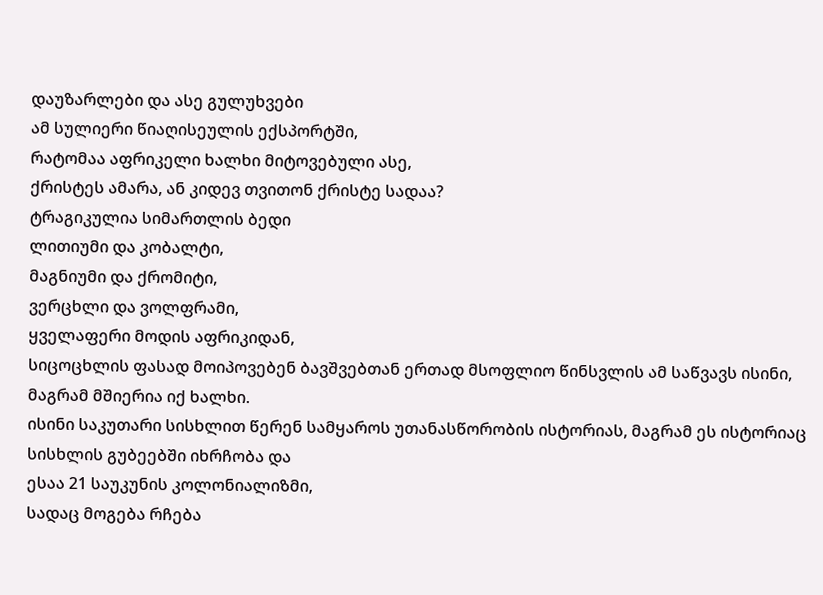დაუზარლები და ასე გულუხვები
ამ სულიერი წიაღისეულის ექსპორტში,
რატომაა აფრიკელი ხალხი მიტოვებული ასე,
ქრისტეს ამარა, ან კიდევ თვითონ ქრისტე სადაა?
ტრაგიკულია სიმართლის ბედი
ლითიუმი და კობალტი,
მაგნიუმი და ქრომიტი,
ვერცხლი და ვოლფრამი,
ყველაფერი მოდის აფრიკიდან,
სიცოცხლის ფასად მოიპოვებენ ბავშვებთან ერთად მსოფლიო წინსვლის ამ საწვავს ისინი, მაგრამ მშიერია იქ ხალხი.
ისინი საკუთარი სისხლით წერენ სამყაროს უთანასწორობის ისტორიას, მაგრამ ეს ისტორიაც სისხლის გუბეებში იხრჩობა და
ესაა 21 საუკუნის კოლონიალიზმი,
სადაც მოგება რჩება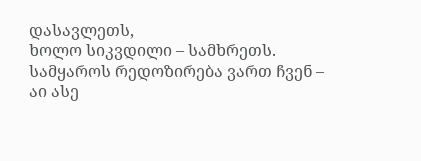დასავლეთს,
ხოლო სიკვდილი – სამხრეთს.
სამყაროს რედოზირება ვართ ჩვენ – აი ასე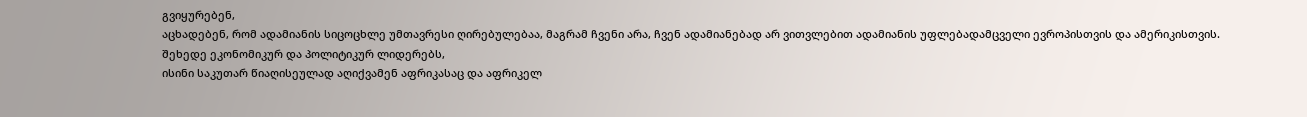გვიყურებენ,
აცხადებენ, რომ ადამიანის სიცოცხლე უმთავრესი ღირებულებაა, მაგრამ ჩვენი არა, ჩვენ ადამიანებად არ ვითვლებით ადამიანის უფლებადამცველი ევროპისთვის და ამერიკისთვის.
შეხედე ეკონომიკურ და პოლიტიკურ ლიდერებს,
ისინი საკუთარ წიაღისეულად აღიქვამენ აფრიკასაც და აფრიკელ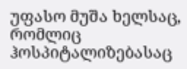უფასო მუშა ხელსაც, რომლიც ჰოსპიტალიზებასაც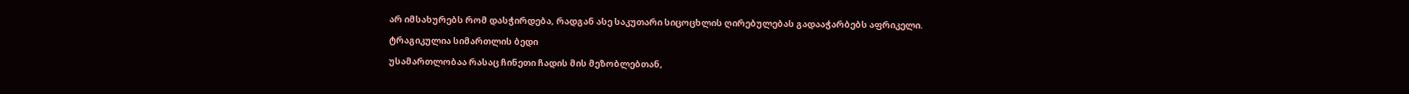არ იმსახურებს რომ დასჭირდება, რადგან ასე საკუთარი სიცოცხლის ღირებულებას გადააჭარბებს აფრიკელი.
ტრაგიკულია სიმართლის ბედი
უსამართლობაა რასაც ჩინეთი ჩადის მის მეზობლებთან,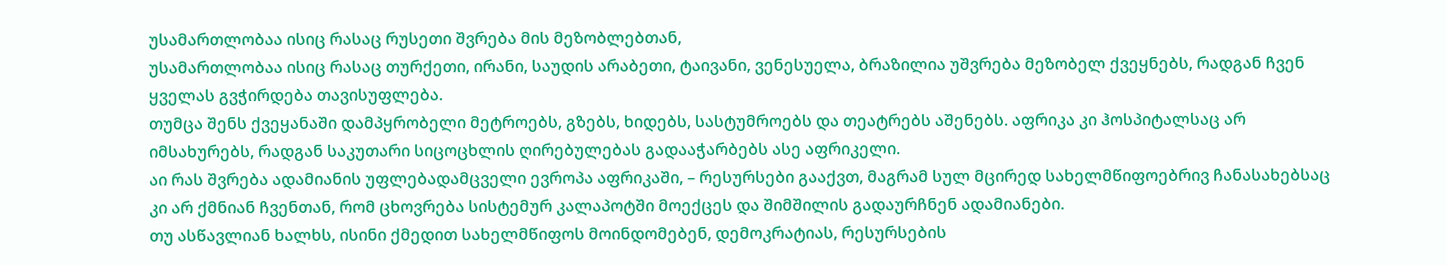უსამართლობაა ისიც რასაც რუსეთი შვრება მის მეზობლებთან,
უსამართლობაა ისიც რასაც თურქეთი, ირანი, საუდის არაბეთი, ტაივანი, ვენესუელა, ბრაზილია უშვრება მეზობელ ქვეყნებს, რადგან ჩვენ ყველას გვჭირდება თავისუფლება.
თუმცა შენს ქვეყანაში დამპყრობელი მეტროებს, გზებს, ხიდებს, სასტუმროებს და თეატრებს აშენებს. აფრიკა კი ჰოსპიტალსაც არ იმსახურებს, რადგან საკუთარი სიცოცხლის ღირებულებას გადააჭარბებს ასე აფრიკელი.
აი რას შვრება ადამიანის უფლებადამცველი ევროპა აფრიკაში, – რესურსები გააქვთ, მაგრამ სულ მცირედ სახელმწიფოებრივ ჩანასახებსაც კი არ ქმნიან ჩვენთან, რომ ცხოვრება სისტემურ კალაპოტში მოექცეს და შიმშილის გადაურჩნენ ადამიანები.
თუ ასწავლიან ხალხს, ისინი ქმედით სახელმწიფოს მოინდომებენ, დემოკრატიას, რესურსების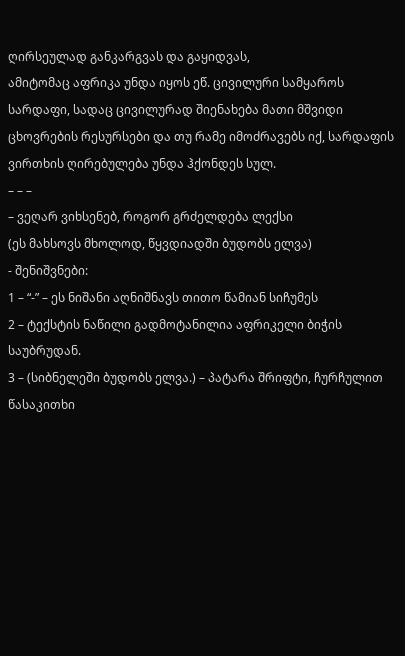ღირსეულად განკარგვას და გაყიდვას,
ამიტომაც აფრიკა უნდა იყოს ეწ. ცივილური სამყაროს სარდაფი, სადაც ცივილურად შიენახება მათი მშვიდი ცხოვრების რესურსები და თუ რამე იმოძრავებს იქ, სარდაფის ვირთხის ღირებულება უნდა ჰქონდეს სულ.
– – –
– ვეღარ ვიხსენებ, როგორ გრძელდება ლექსი
(ეს მახსოვს მხოლოდ, წყვდიადში ბუდობს ელვა)
- შენიშვნები:
1 – “-” – ეს ნიშანი აღნიშნავს თითო წამიან სიჩუმეს
2 – ტექსტის ნაწილი გადმოტანილია აფრიკელი ბიჭის საუბრუდან.
3 – (სიბნელეში ბუდობს ელვა.) – პატარა შრიფტი, ჩურჩულით წასაკითხი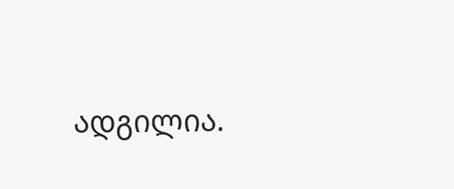ადგილია.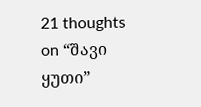21 thoughts on “შავი ყუთი”